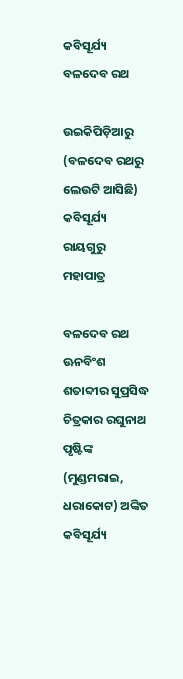କବିସୂର୍ଯ୍ୟ ବଳଦେବ ରଥ

ଉଇକିପିଡ଼ିଆ‌ରୁ
(ବଳଦେବ ରଥରୁ ଲେଉଟି ଆସିଛି)
କବିସୂର୍ଯ୍ୟ ରାୟଗୁରୁ ମହାପାତ୍ର

ବଳଦେବ ରଥ
ଊନବିଂଶ ଶତାବ୍ଦୀର ସୁପ୍ରସିଦ୍ଧ ଚିତ୍ରକାର ରଘୁନାଥ ପୃଷ୍ଟିଙ୍କ (ମୁଣ୍ଡମରାଇ, ଧରାକୋଟ) ଅଙ୍କିତ କବିସୂର୍ଯ୍ୟ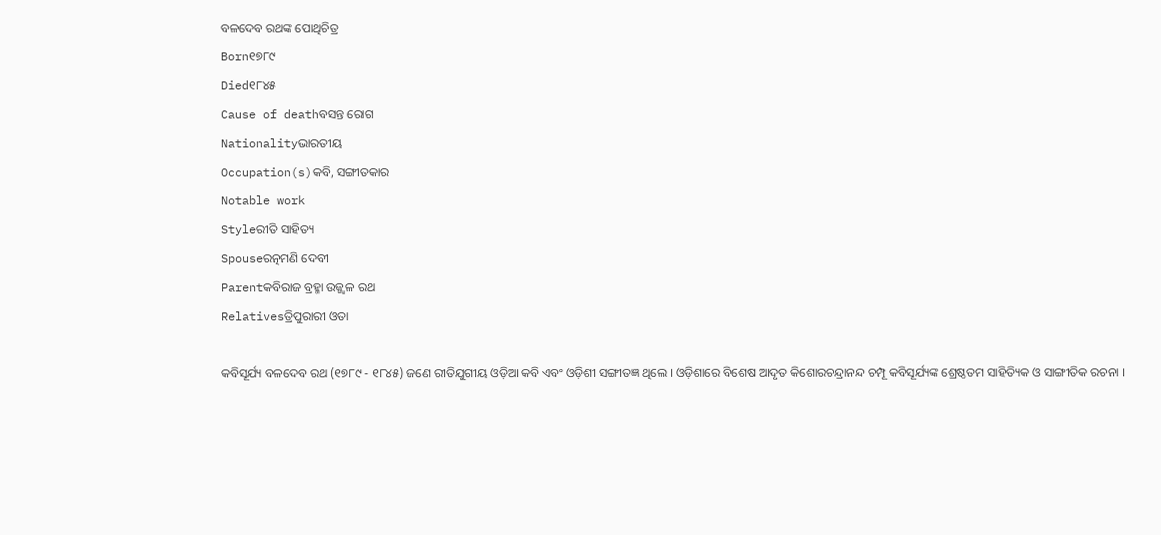ବଳଦେବ ରଥଙ୍କ ପୋଥିଚିତ୍ର
Born୧୭୮୯
Died୧୮୪୫
Cause of deathବସନ୍ତ ରୋଗ
Nationalityଭାରତୀୟ
Occupation(s)କବି, ସଙ୍ଗୀତକାର
Notable work
Styleରୀତି ସାହିତ୍ୟ
Spouseରତ୍ନମଣି ଦେବୀ
Parentକବିରାଜ ବ୍ରହ୍ମା ଉଜ୍ଜ୍ୱଳ ରଥ
Relativesତ୍ରିପୁରାରୀ ଓତା

କବିସୂର୍ଯ୍ୟ ବଳଦେବ ରଥ (୧୭୮୯ - ୧୮୪୫) ଜଣେ ରୀତିଯୁଗୀୟ ଓଡ଼ିଆ କବି ଏବଂ ଓଡ଼ିଶୀ ସଙ୍ଗୀତଜ୍ଞ ଥିଲେ । ଓଡ଼ିଶାରେ ବିଶେଷ ଆଦୃତ କିଶୋରଚନ୍ଦ୍ରାନନ୍ଦ ଚମ୍ପୂ କବିସୂର୍ଯ୍ୟଙ୍କ ଶ୍ରେଷ୍ଠତମ ସାହିତ୍ୟିକ ଓ ସାଙ୍ଗୀତିକ ରଚନା ।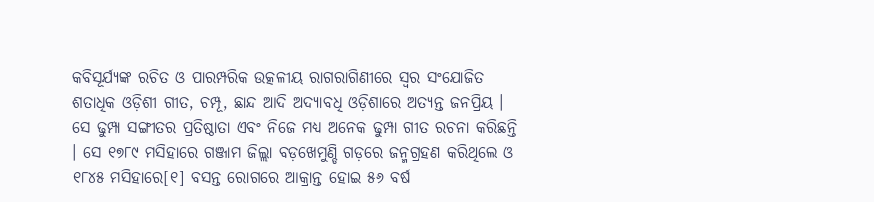କବିସୂର୍ଯ୍ୟଙ୍କ ରଚିତ ଓ ପାରମ୍ପରିକ ଉତ୍କଳୀୟ ରାଗରାଗିଣୀରେ ସ୍ୱର ସଂଯୋଜିତ ଶତାଧିକ ଓଡ଼ିଶୀ ଗୀତ, ଚମ୍ପୂ, ଛାନ୍ଦ ଆଦି ଅଦ୍ୟାବଧି ଓଡ଼ିଶାରେ ଅତ୍ୟନ୍ତ ଜନପ୍ରିୟ । ସେ ଢୁମ୍ପା ସଙ୍ଗୀତର ପ୍ରତିଷ୍ଠାତା ଏବଂ ନିଜେ ମଧ୍ୟ ଅନେକ ଢୁମ୍ପା ଗୀତ ରଚନା କରିଛନ୍ତି । ସେ ୧୭୮୯ ମସିହାରେ ଗଞ୍ଜାମ ଜିଲ୍ଲା ବଡ଼ଖେମୁଣ୍ଡି ଗଡ଼ରେ ଜନ୍ମଗ୍ରହଣ କରିଥିଲେ ଓ ୧୮୪୫ ମସିହାରେ[୧] ବସନ୍ତ ରୋଗରେ ଆକ୍ରାନ୍ତ ହୋଇ ୫୬ ବର୍ଷ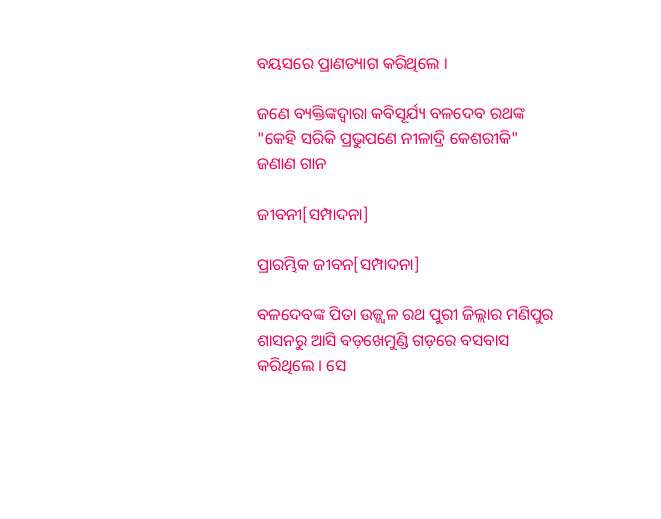ବୟସରେ ପ୍ରାଣତ୍ୟାଗ କରିଥିଲେ ।

ଜଣେ ବ୍ୟକ୍ତିଙ୍କଦ୍ୱାରା କବିସୂର୍ଯ୍ୟ ବଳଦେବ ରଥଙ୍କ "କେହି ସରିକି ପ୍ରଭୁପଣେ ନୀଳାଦ୍ରି କେଶରୀକି" ଜଣାଣ ଗାନ

ଜୀବନୀ[ସମ୍ପାଦନା]

ପ୍ରାରମ୍ଭିକ ଜୀବନ[ସମ୍ପାଦନା]

ବଳଦେବଙ୍କ ପିତା ଉଜ୍ଜ୍ୱଳ ରଥ ପୁରୀ ଜିଲ୍ଲାର ମଣିପୁର ଶାସନରୁ ଆସି ବଡ଼ଖେମୁଣ୍ଡି ଗଡ଼ରେ ବସବାସ କରିଥିଲେ । ସେ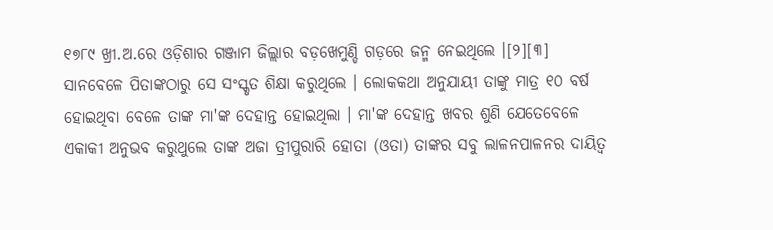୧୭୮୯ ଖ୍ରୀ.ଅ.ରେ ଓଡ଼ିଶାର ଗଞ୍ଜାମ ଜିଲ୍ଲାର ବଡ଼ଖେମୁଣ୍ଡି ଗଡ଼ରେ ଜନ୍ମ ନେଇଥିଲେ ।[୨][୩] ସାନବେଳେ ପିତାଙ୍କଠାରୁ ସେ ସଂସ୍କୃତ ଶିକ୍ଷା କରୁଥିଲେ । ଲୋକକଥା ଅନୁଯାୟୀ ତାଙ୍କୁ ମାତ୍ର ୧୦ ବର୍ଷ ହୋଇଥିବା ବେଳେ ତାଙ୍କ ମା'ଙ୍କ ଦେହାନ୍ତ ହୋଇଥିଲା । ମା'ଙ୍କ ଦେହାନ୍ତ ଖବର ଶୁଣି ଯେତେବେଳେ ଏକାକୀ ଅନୁଭବ କରୁଥୁଲେ ତାଙ୍କ ଅଜା ତ୍ରୀପୁରାରି ହୋତା (ଓତା) ତାଙ୍କର ସବୁ ଲାଳନପାଳନର ଦାୟିତ୍ୱ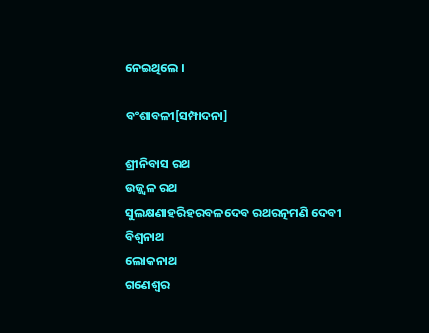ନେଇଥିଲେ ।

ବଂଶାବଳୀ[ସମ୍ପାଦନା]

ଶ୍ରୀନିବାସ ରଥ
ଉଜ୍ଜ୍ୱଳ ରଥ
ସୁଲକ୍ଷଣାହରିହରବଳଦେବ ରଥରତ୍ନମଣି ଦେବୀ
ବିଶ୍ୱନାଥ
ଲୋକନାଥ
ଗଣେଶ୍ୱର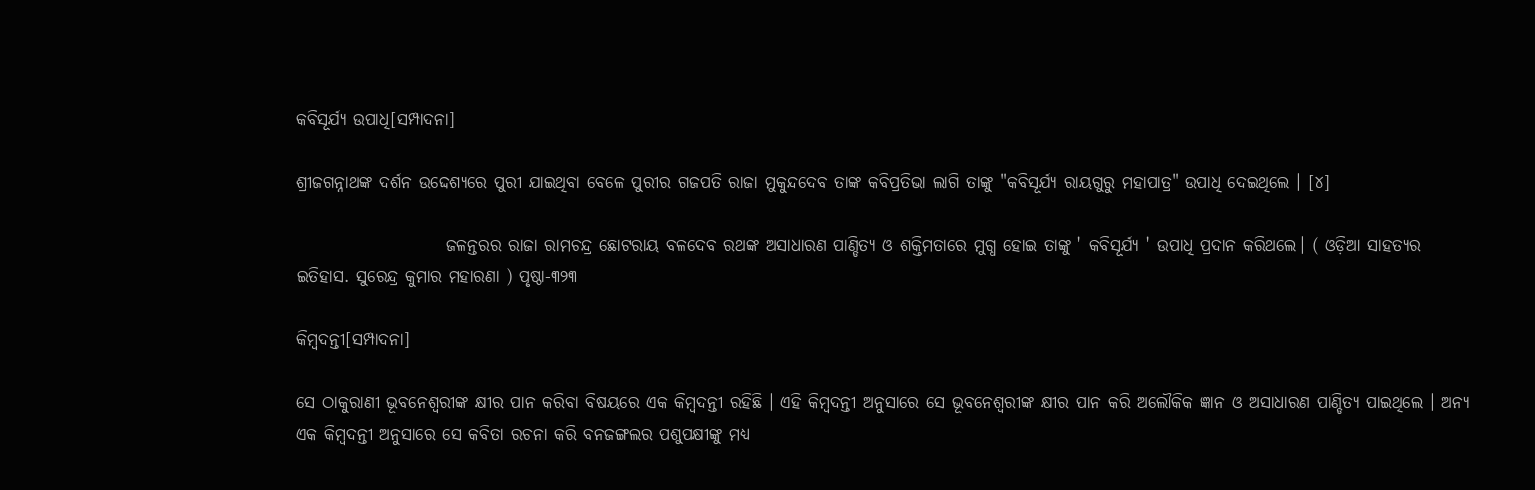କବିସୂର୍ଯ୍ୟ ଉପାଧି[ସମ୍ପାଦନା]

ଶ୍ରୀଜଗନ୍ନାଥଙ୍କ ଦର୍ଶନ ଉଦ୍ଦେଶ୍ୟରେ ପୁରୀ ଯାଇଥିବା ବେଳେ ପୁରୀର ଗଜପତି ରାଜା ମୁକୁନ୍ଦଦେବ ତାଙ୍କ କବିପ୍ରତିଭା ଲାଗି ତାଙ୍କୁ "କବିସୂର୍ଯ୍ୟ ରାୟଗୁରୁ ମହାପାତ୍ର" ଉପାଧି ଦେଇଥିଲେ । [୪]

                      ଜଳନ୍ତରର ରାଜା ରାମଚନ୍ଦ୍ର ଛୋଟରାୟ ବଳଦେବ ରଥଙ୍କ ଅସାଧାରଣ ପାଣ୍ଡିତ୍ୟ ଓ ଶକ୍ତିମତାରେ ମୁଗ୍ଧ ହୋଇ ତାଙ୍କୁ ' କବିସୂର୍ଯ୍ୟ ' ଉପାଧି ପ୍ରଦାନ କରିଥଲେ। ( ଓଡ଼ିଆ ସାହତ୍ୟର ଇତିହାସ. ସୁରେନ୍ଦ୍ର କୁମାର ମହାରଣା ) ପୃଷ୍ଠା-୩୨୩

କିମ୍ବଦନ୍ତୀ[ସମ୍ପାଦନା]

ସେ ଠାକୁରାଣୀ ଭୂବନେଶ୍ୱରୀଙ୍କ କ୍ଷୀର ପାନ କରିବା ବିଷୟରେ ଏକ କିମ୍ବଦନ୍ତୀ ରହିଛି । ଏହି କିମ୍ବଦନ୍ତୀ ଅନୁସାରେ ସେ ଭୂବନେଶ୍ୱରୀଙ୍କ କ୍ଷୀର ପାନ କରି ଅଲୌକିକ ଜ୍ଞାନ ଓ ଅସାଧାରଣ ପାଣ୍ଡିତ୍ୟ ପାଇଥିଲେ । ଅନ୍ୟ ଏକ କିମ୍ବଦନ୍ତୀ ଅନୁସାରେ ସେ କବିତା ରଚନା କରି ବନଜଙ୍ଗଲର ପଶୁପକ୍ଷୀଙ୍କୁ ମଧ୍ୟ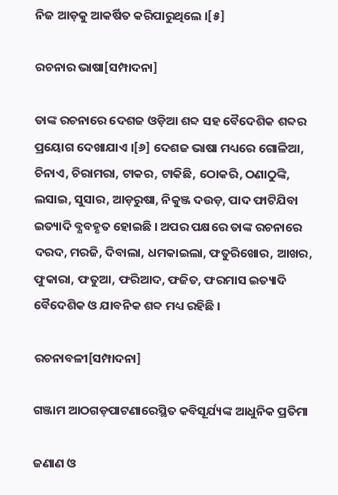ନିଜ ଆଡ଼କୁ ଆକର୍ଷିତ କରିପାରୁଥିଲେ ।[୫]

ରଚନାର ଭାଷା[ସମ୍ପାଦନା]

ତାଙ୍କ ରଚନାରେ ଦେଶଜ ଓଡ଼ିଆ ଶବ୍ଦ ସହ ବୈଦେଶିକ ଶବ୍ଦର ପ୍ରୟୋଗ ଦେଖାଯାଏ ।[୬] ଦେଶଜ ଭାଷା ମଧ୍ୟରେ ଗୋଳିଆ, ଚିନାଏ, ଚିରାମରା, ଟାକର, ଟାକିଛି, ଠୋକରି, ଠଣାଠୁଙ୍କି, ଲସାଇ, ସୁସାର, ଆଡ଼ରୁଷା, ନିକୁଞ୍ଜ ଦଉଡ଼, ପାଦ ଫାଟିଯିବା ଇତ୍ୟାଦି ବ୍ଯବହୃତ ହୋଇଛି । ଅପର ପକ୍ଷରେ ତାଙ୍କ ରଚନାରେ ଦରଦ, ମରଜି, ଦିବାଲା, ଧମକାଇଲା, ଫତୁରିଖୋର, ଆଖର, ଫୁକାରା, ଫତୁଆ, ଫରିଆଦ, ଫଜିତ, ଫରମାସ ଇତ୍ୟାଦି ବୈଦେଶିକ ଓ ଯାବନିକ ଶବ୍ଦ ମଧ୍ୟ ରହିଛି ।

ରଚନାବଳୀ[ସମ୍ପାଦନା]

ଗଞ୍ଜାମ ଆଠଗଡ଼ପାଟଣାରେସ୍ଥିତ କବିସୂର୍ଯ୍ୟଙ୍କ ଆଧୁନିକ ପ୍ରତିମା

ଜଣାଣ ଓ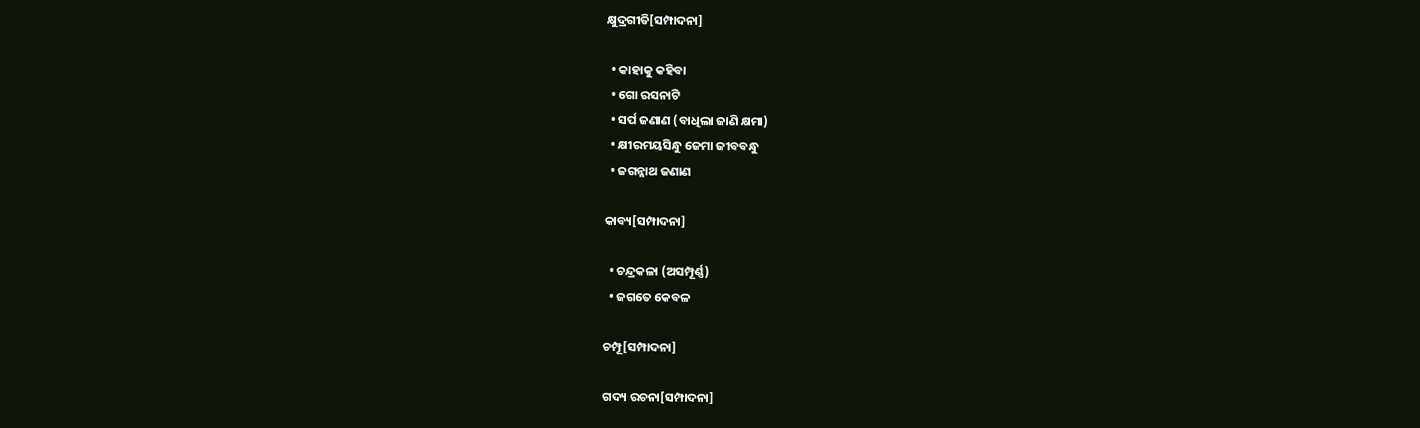କ୍ଷୁଦ୍ରଗୀତି[ସମ୍ପାଦନା]

  • କାହାକୁ କହିବା
  • ଗୋ ରସନାଟି
  • ସର୍ପ ଜଣାଣ (ବାଧିଲା ଜାଣି କ୍ଷମା)
  • କ୍ଷୀରମୟସିନ୍ଧୁ ଜେମା ଜୀବବନ୍ଧୁ
  • ଜଗନ୍ନାଥ ଜଣାଣ

କାବ୍ୟ[ସମ୍ପାଦନା]

  • ଚନ୍ଦ୍ରକଳା (ଅସମ୍ପୂର୍ଣ୍ଣ)
  • ଜଗତେ କେବଳ

ଚମ୍ପୂ[ସମ୍ପାଦନା]

ଗଦ୍ୟ ରଚନା[ସମ୍ପାଦନା]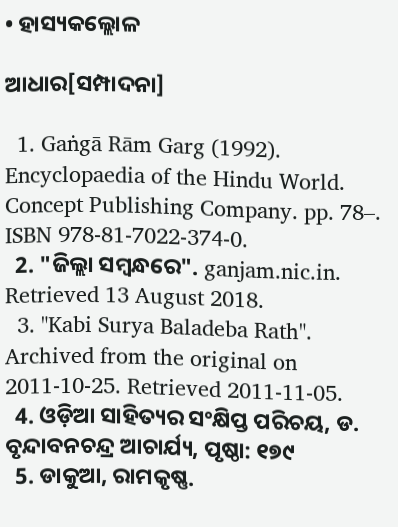• ହାସ୍ୟକଲ୍ଲୋଳ

ଆଧାର[ସମ୍ପାଦନା]

  1. Gaṅgā Rām Garg (1992). Encyclopaedia of the Hindu World. Concept Publishing Company. pp. 78–. ISBN 978-81-7022-374-0.
  2. "ଜିଲ୍ଲା ସମ୍ବନ୍ଧରେ". ganjam.nic.in. Retrieved 13 August 2018.
  3. "Kabi Surya Baladeba Rath". Archived from the original on 2011-10-25. Retrieved 2011-11-05.
  4. ଓଡ଼ିଆ ସାହିତ୍ୟର ସଂକ୍ଷିପ୍ତ ପରିଚୟ, ଡ. ବୃନ୍ଦାବନଚନ୍ଦ୍ର ଆଚାର୍ଯ୍ୟ, ପୃଷ୍ଠା: ୧୭୯
  5. ଡାକୁଆ, ରାମକୃଷ୍ଣ.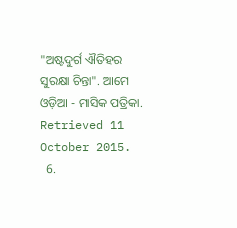"ଅଷ୍ଟଦୁର୍ଗ ଐତିହର ସୁରକ୍ଷା ଚିନ୍ତା". ଆମେ ଓଡ଼ିଆ - ମାସିକ ପତ୍ରିକା. Retrieved 11 October 2015.
  6.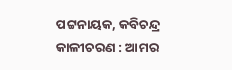ପଟ୍ଟନାୟକ, କବିଚନ୍ଦ୍ର କାଳୀଚରଣ : ଆମର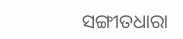ସଙ୍ଗୀତଧାରା